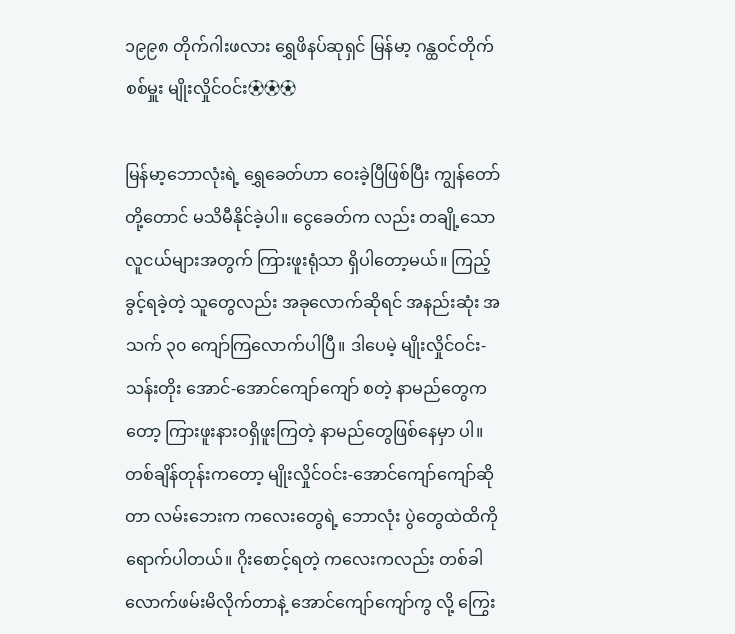၁၉၉၈ တိုက်ဂါးဖလား ရွှေဖိနပ်ဆုရှင် မြန်မာ့ ဂန္ထဝင်တိုက်စစ်မှူး မျိုးလှိုင်ဝင်း⚽⚽⚽

မြန်မာ့ဘောလုံးရဲ့ ရွှေခေတ်ဟာ ဝေးခဲ့ပြီဖြစ်ပြီး ကျွန်တော်တို့တောင် မသိမီနိုင်ခဲ့ပါ။ ငွေခေတ်က လည်း တချို့သော လူငယ်များအတွက် ကြားဖူးရုံသာ ရှိပါတော့မယ်။ ကြည့်ခွင့်ရခဲ့တဲ့ သူတွေလည်း အခုလောက်ဆိုရင် အနည်းဆုံး အသက် ၃၀ ကျော်ကြလောက်ပါပြီ။ ဒါပေမဲ့ မျိုးလှိုင်ဝင်း-သန်းတိုး အောင်-အောင်ကျော်ကျော် စတဲ့ နာမည်တွေကတော့ ကြားဖူးနားဝရှိဖူးကြတဲ့ နာမည်တွေဖြစ်နေမှာ ပါ။
တစ်ချိန်တုန်းကတော့ မျိုးလှိုင်ဝင်း-အောင်ကျော်ကျော်ဆိုတာ လမ်းဘေးက ကလေးတွေရဲ့ ဘောလုံး ပွဲတွေထဲထိကို ရောက်ပါတယ်။ ဂိုးစောင့်ရတဲ့ ကလေးကလည်း တစ်ခါလောက်ဖမ်းမိလိုက်တာနဲ့ အောင်ကျော်ကျော်ကွ လို့ ကြွေး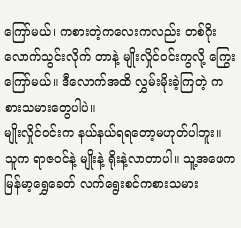ကြော်မယ်၊ ကစားတဲ့ကလေးကလည်း တစ်ဂိုးလောက်သွင်းလိုက် တာနဲ့ မျိုးလှိုင်ဝင်းကွလို့ ကြွေးကြော်မယ်။ ဒီလောက်အထိ လွှမ်းမိုးခဲ့ကြတဲ့ ကစားသမားတွေပါပဲ။
မျိုးလှိုင်ဝင်းက နယ်နယ်ရရတော့မဟုတ်ပါဘူး။ သူက ရာဇဝင်နဲ့ မျိုးနဲ့ ရိုးနဲ့လာတာပါ။ သူ့အဖေက မြန်မာ့ရွှေခေတ် လက်ရွေးစင်ကစားသမား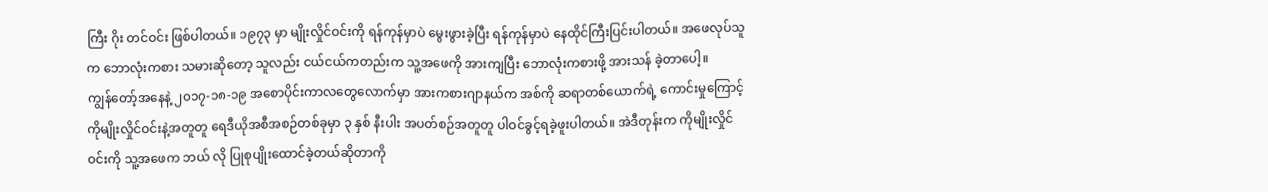ကြီး ဂိုး တင်ဝင်း ဖြစ်ပါတယ်။ ၁၉၇၃ မှာ မျိုးလှိုင်ဝင်းကို ရန်ကုန်မှာပဲ မွေးဖွားခဲ့ပြီး ရန်ကုန်မှာပဲ နေထိုင်ကြီးပြင်းပါတယ်။ အဖေလုပ်သူက ဘောလုံးကစား သမားဆိုတော့ သူလည်း ငယ်ငယ်ကတည်းက သူ့အဖေကို အားကျပြီး ဘောလုံးကစားဖို့ အားသန် ခဲ့တာပေါ့။
ကျွန်တော့်အနေနဲ့ ၂၀၁၇-၁၈-၁၉ အစောပိုင်းကာလတွေလောက်မှာ အားကစားဂျာနယ်က အစ်ကို ဆရာတစ်ယောက်ရဲ့ ကောင်းမှုကြောင့် ကိုမျိုးလှိုင်ဝင်းနဲ့အတူတူ ရေဒီယိုအစီအစဉ်တစ်ခုမှာ ၃ နှစ် နီးပါး အပတ်စဉ်အတူတူ ပါဝင်ခွင့်ရခဲ့ဖူးပါတယ်။ အဲဒီတုန်းက ကိုမျိုးလှိုင်ဝင်းကို သူ့အဖေက ဘယ် လို ပြုစုပျိုးထောင်ခဲ့တယ်ဆိုတာကို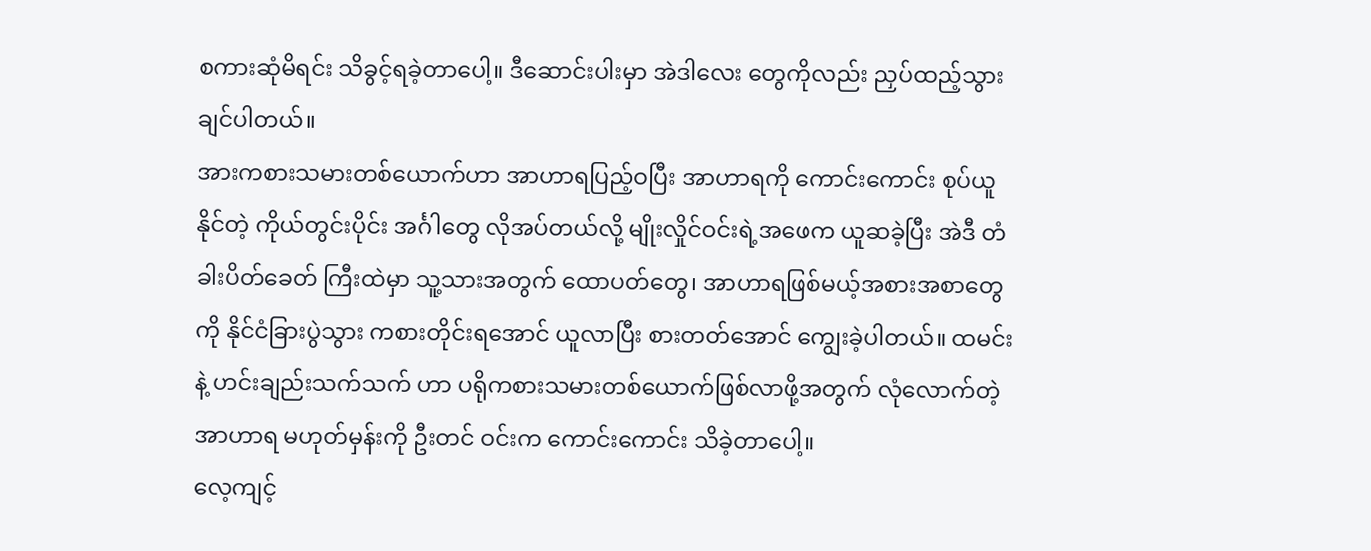စကားဆုံမိရင်း သိခွင့်ရခဲ့တာပေါ့။ ဒီဆောင်းပါးမှာ အဲဒါလေး တွေကိုလည်း ညှပ်ထည့်သွားချင်ပါတယ်။
အားကစားသမားတစ်ယောက်ဟာ အာဟာရပြည့်ဝပြီး အာဟာရကို ကောင်းကောင်း စုပ်ယူနိုင်တဲ့ ကိုယ်တွင်းပိုင်း အင်္ဂါတွေ လိုအပ်တယ်လို့ မျိုးလှိုင်ဝင်းရဲ့အဖေက ယူဆခဲ့ပြီး အဲဒီ တံခါးပိတ်ခေတ် ကြီးထဲမှာ သူ့သားအတွက် ထောပတ်တွေ၊ အာဟာရဖြစ်မယ့်အစားအစာတွေကို နိုင်ငံခြားပွဲသွား ကစားတိုင်းရအောင် ယူလာပြီး စားတတ်အောင် ကျွေးခဲ့ပါတယ်။ ထမင်းနဲ့ ဟင်းချည်းသက်သက် ဟာ ပရိုကစားသမားတစ်ယောက်ဖြစ်လာဖို့အတွက် လုံလောက်တဲ့အာဟာရ မဟုတ်မှန်းကို ဦးတင် ဝင်းက ကောင်းကောင်း သိခဲ့တာပေါ့။
လေ့ကျင့်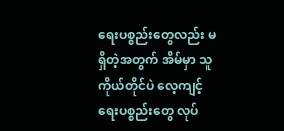ရေးပစ္စည်းတွေလည်း မရှိတဲ့အတွက် အိမ်မှာ သူကိုယ်တိုင်ပဲ လေ့ကျင့်ရေးပစ္စည်းတွေ လုပ်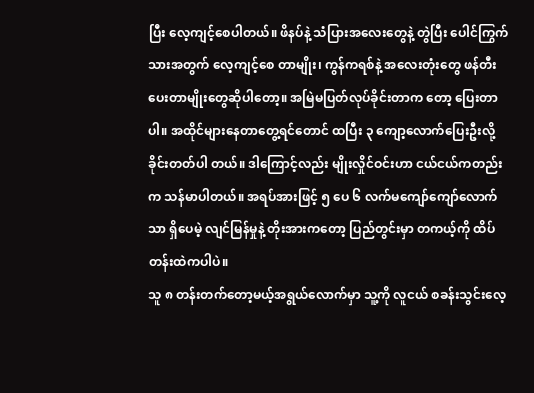ပြီး လေ့ကျင့်စေပါတယ်။ ဖိနပ်နဲ့ သံပြားအလေးတွေနဲ့ တွဲပြီး ပေါင်ကြွက်သားအတွက် လေ့ကျင့်စေ တာမျိုး၊ ကွန်ကရစ်နဲ့ အလေးတုံးတွေ ဖန်တီးပေးတာမျိုးတွေဆိုပါတော့။ အမြဲမပြတ်လုပ်ခိုင်းတာက တော့ ပြေးတာပါ။ အထိုင်များနေတာတွေ့ရင်တောင် ထပြီး ၃ ကျော့လောက်ပြေးဦးလို့ ခိုင်းတတ်ပါ တယ်။ ဒါကြောင့်လည်း မျိုးလှိုင်ဝင်းဟာ ငယ်ငယ်ကတည်းက သန်မာပါတယ်။ အရပ်အားဖြင့် ၅ ပေ ၆ လက်မကျော်ကျော်လောက်သာ ရှိပေမဲ့ လျင်မြန်မှုနဲ့ တိုးအားကတော့ ပြည်တွင်းမှာ တကယ့်ကို ထိပ်တန်းထဲကပါပဲ။
သူ ၈ တန်းတက်တော့မယ့်အရွယ်လောက်မှာ သူ့ကို လူငယ် စခန်းသွင်းလေ့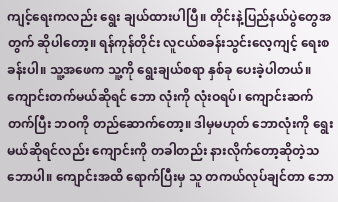ကျင့်ရေးကလည်း ရွေး ချယ်ထားပါပြီ။ တိုင်းနဲ့ပြည်နယ်ပွဲတွေအတွက် ဆိုပါတော့။ ရန်ကုန်တိုင်း လူငယ်စခန်းသွင်းလေ့ကျင့် ရေးစခန်းပါ။ သူ့အဖေက သူ့ကို ရွေးချယ်စရာ နှစ်ခု ပေးခဲ့ပါတယ်။ ကျောင်းတက်မယ်ဆိုရင် ဘော လုံးကို လုံးဝရပ်၊ ကျောင်းဆက်တက်ပြီး ဘဝကို တည်ဆောက်တော့။ ဒါမှမဟုတ် ဘောလုံးကို ရွေး မယ်ဆိုရင်လည်း ကျောင်းကို တခါတည်း နားလိုက်တော့ဆိုတဲ့သဘောပါ။ ကျောင်းအထိ ရောက်ပြီးမှ သူ တကယ်လုပ်ချင်တာ ဘော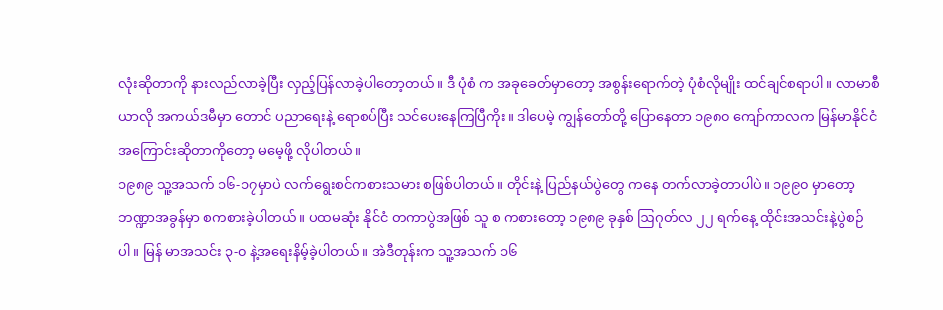လုံးဆိုတာကို နားလည်လာခဲ့ပြီး လှည့်ပြန်လာခဲ့ပါတော့တယ်။ ဒီ ပုံစံ က အခုခေတ်မှာတော့ အစွန်းရောက်တဲ့ ပုံစံလိုမျိုး ထင်ချင်စရာပါ။ လာမာစီယာလို အကယ်ဒမီမှာ တောင် ပညာရေးနဲ့ ရောစပ်ပြီး သင်ပေးနေကြပြီကိုး။ ဒါပေမဲ့ ကျွန်တော်တို့ ပြောနေတာ ၁၉၈၀ ကျော်ကာလက မြန်မာနိုင်ငံအကြောင်းဆိုတာကိုတော့ မမေ့ဖို့ လိုပါတယ်။
၁၉၈၉ သူ့အသက် ၁၆-၁၇မှာပဲ လက်ရွေးစင်ကစားသမား စဖြစ်ပါတယ်။ တိုင်းနဲ့ ပြည်နယ်ပွဲတွေ ကနေ တက်လာခဲ့တာပါပဲ။ ၁၉၉၀ မှာတော့ ဘဏ္ဍာအခွန်မှာ စကစားခဲ့ပါတယ်။ ပထမဆုံး နိုင်ငံ တကာပွဲအဖြစ် သူ စ ကစားတော့ ၁၉၈၉ ခုနှစ် ဩဂုတ်လ ၂၂ ရက်နေ့ ထိုင်းအသင်းနဲ့ပွဲစဉ်ပါ။ မြန် မာအသင်း ၃-၀ နဲ့အရေးနိမ့်ခဲ့ပါတယ်။ အဲဒီတုန်းက သူ့အသက် ၁၆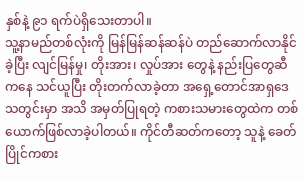နှစ်နဲ့ ၉၁ ရက်ပဲရှိသေးတာပါ။
သူ့နာမည်တစ်လုံးကို မြန်မြန်ဆန်ဆန်ပဲ တည်ဆောက်လာနိုင်ခဲ့ပြီး လျင်မြန်မှု၊ တိုးအား၊ လှုပ်အား တွေနဲ့ နည်းပြတွေဆီကနေ သင်ယူပြီး တိုးတက်လာခဲ့တာ အရှေ့တောင်အာရှဒေသတွင်းမှာ အသိ အမှတ်ပြုရတဲ့ ကစားသမားတွေထဲက တစ်ယောက်ဖြစ်လာခဲ့ပါတယ်။ ကိုင်တီဆတ်ကတော့ သူနဲ့ ခေတ်ပြိုင်ကစား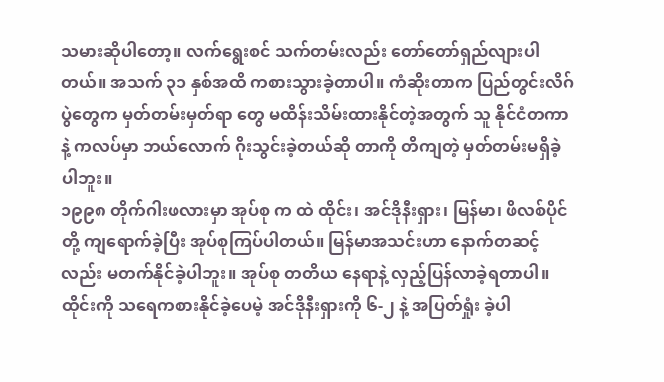သမားဆိုပါတော့။ လက်ရွေးစင် သက်တမ်းလည်း တော်တော်ရှည်လျားပါတယ်။ အသက် ၃၁ နှစ်အထိ ကစားသွားခဲ့တာပါ။ ကံဆိုးတာက ပြည်တွင်းလိဂ်ပွဲတွေက မှတ်တမ်းမှတ်ရာ တွေ မထိန်းသိမ်းထားနိုင်တဲ့အတွက် သူ နိုင်ငံတကာနဲ့ ကလပ်မှာ ဘယ်လောက် ဂိုးသွင်းခဲ့တယ်ဆို တာကို တိကျတဲ့ မှတ်တမ်းမရှိခဲ့ပါဘူး။
၁၉၉၈ တိုက်ဂါးဖလားမှာ အုပ်စု က ထဲ ထိုင်း၊ အင်ဒိုနီးရှား၊ မြန်မာ၊ ဖိလစ်ပိုင်တို့ ကျရောက်ခဲ့ပြီး အုပ်စုကြပ်ပါတယ်။ မြန်မာအသင်းဟာ နောက်တဆင့်လည်း မတက်နိုင်ခဲ့ပါဘူး။ အုပ်စု တတိယ နေရာနဲ့ လှည့်ပြန်လာခဲ့ရတာပါ။ ထိုင်းကို သရေကစားနိုင်ခဲ့ပေမဲ့ အင်ဒိုနီးရှားကို ၆-၂ နဲ့ အပြတ်ရှုံး ခဲ့ပါ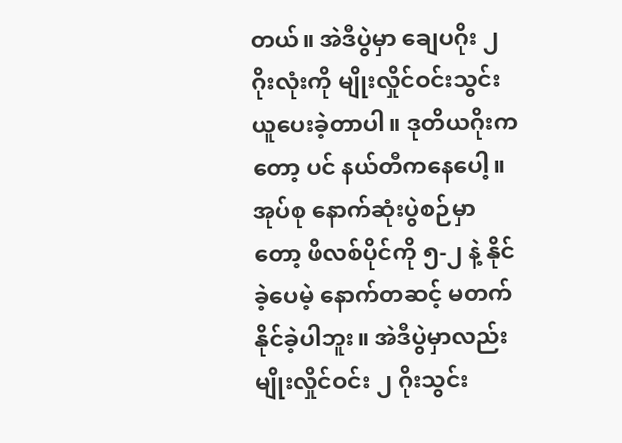တယ်။ အဲဒီပွဲမှာ ချေပဂိုး ၂ ဂိုးလုံးကို မျိုးလှိုင်ဝင်းသွင်းယူပေးခဲ့တာပါ။ ဒုတိယဂိုးကတော့ ပင် နယ်တီကနေပေါ့။ အုပ်စု နောက်ဆုံးပွဲစဉ်မှာတော့ ဖိလစ်ပိုင်ကို ၅-၂ နဲ့ နိုင်ခဲ့ပေမဲ့ နောက်တဆင့် မတက်နိုင်ခဲ့ပါဘူး။ အဲဒီပွဲမှာလည်း မျိုးလှိုင်ဝင်း ၂ ဂိုးသွင်း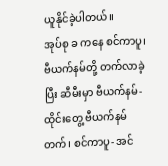ယူနိုင်ခဲ့ပါတယ်။
အုပ်စု ခ ကနေ စင်ကာပူ၊ ဗီယက်နမ်တို့ တက်လာခဲ့ပြီး ဆီမီးမှာ ဗီယက်နမ်- ထိုင်းတွေ့ ဗီယက်နမ် တက်၊ စင်ကာပူ- အင်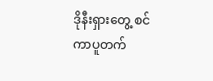ဒိုနီးရှားတွေ့ စင်ကာပူတက်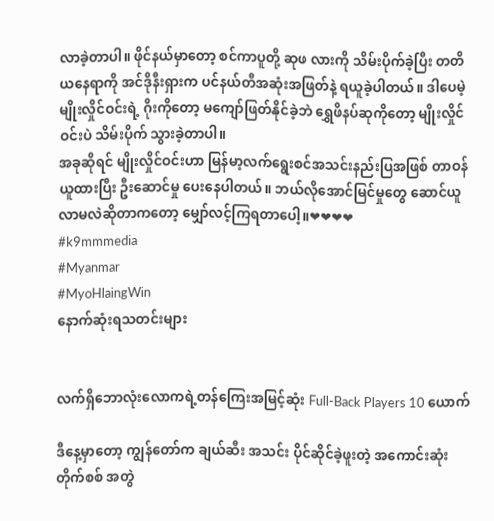လာခဲ့တာပါ။ ဖိုင်နယ်မှာတော့ စင်ကာပူတို့ ဆုဖ လားကို သိမ်းပိုက်ခဲ့ပြီး တတိယနေရာကို အင်ဒိုနီးရှားက ပင်နယ်တီအဆုံးအဖြတ်နဲ့ ရယူခဲ့ပါတယ်။ ဒါပေမဲ့ မျိုးလှိုင်ဝင်းရဲ့ ဂိုးကိုတော့ မကျော်ဖြတ်နိုင်ခဲ့ဘဲ ရွှေဖိနပ်ဆုကိုတော့ မျိုးလှိုင်ဝင်းပဲ သိမ်းပိုက် သွားခဲ့တာပါ။
အခုဆိုရင် မျိုးလှိုင်ဝင်းဟာ မြန်မာ့လက်ရွေးစင်အသင်းနည်းပြအဖြစ် တာဝန်ယူထားပြီး ဦးဆောင်မှု ပေးနေပါတယ်။ ဘယ်လိုအောင်မြင်မှုတွေ ဆောင်ယူလာမလဲဆိုတာကတော့ မျှော်လင့်ကြရတာပေါ့။❤❤❤❤
#k9mmmedia
#Myanmar
#MyoHlaingWin
နောက်ဆုံးရသတင်းများ


လက်ရှိဘောလုံးလောကရဲ့တန်ကြေးအမြင့်ဆုံး Full-Back Players 10 ယောက်

ဒီနေ့မှာတော့ ကျွန်တော်က ချယ်ဆီး အသင်း ပိုင်ဆိုင်ခဲ့ဖူးတဲ့ အကောင်းဆုံး တိုက်စစ် အတွဲ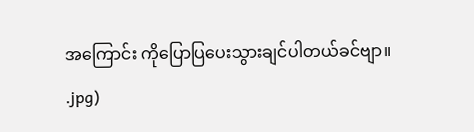အကြောင်း ကိုပြောပြပေးသွားချင်ပါတယ်ခင်ဗျာ။
.jpg)